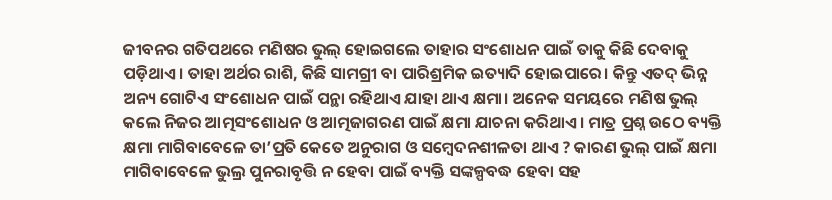ଜୀବନର ଗତିପଥରେ ମଣିଷର ଭୁଲ୍ ହୋଇଗଲେ ତାହାର ସଂଶୋଧନ ପାଇଁ ତାକୁ କିଛି ଦେବାକୁ ପଡ଼ିଥାଏ। ତାହା ଅର୍ଥର ରାଶି, କିଛି ସାମଗ୍ରୀ ବା ପାରିଶ୍ରମିକ ଇତ୍ୟାଦି ହୋଇପାରେ। କିନ୍ତୁ ଏତଦ୍ ଭିନ୍ନ ଅନ୍ୟ ଗୋଟିଏ ସଂଶୋଧନ ପାଇଁ ପନ୍ଥା ରହିଥାଏ ଯାହା ଥାଏ କ୍ଷମା। ଅନେକ ସମୟରେ ମଣିଷ ଭୁଲ୍ କଲେ ନିଜର ଆତ୍ମସଂଶୋଧନ ଓ ଆତ୍ମଜାଗରଣ ପାଇଁ କ୍ଷମା ଯାଚନା କରିଥାଏ। ମାତ୍ର ପ୍ରଶ୍ନ ଉଠେ ବ୍ୟକ୍ତି କ୍ଷମା ମାଗିବାବେଳେ ତା’ପ୍ରତି କେତେ ଅନୁରାଗ ଓ ସମ୍ବେଦନଶୀଳତା ଥାଏ ? କାରଣ ଭୁଲ୍ ପାଇଁ କ୍ଷମା ମାଗିବାବେଳେ ଭୁଲ୍ର ପୁନରାବୃତ୍ତି ନ ହେବା ପାଇଁ ବ୍ୟକ୍ତି ସଙ୍କଳ୍ପବଦ୍ଧ ହେବା ସହ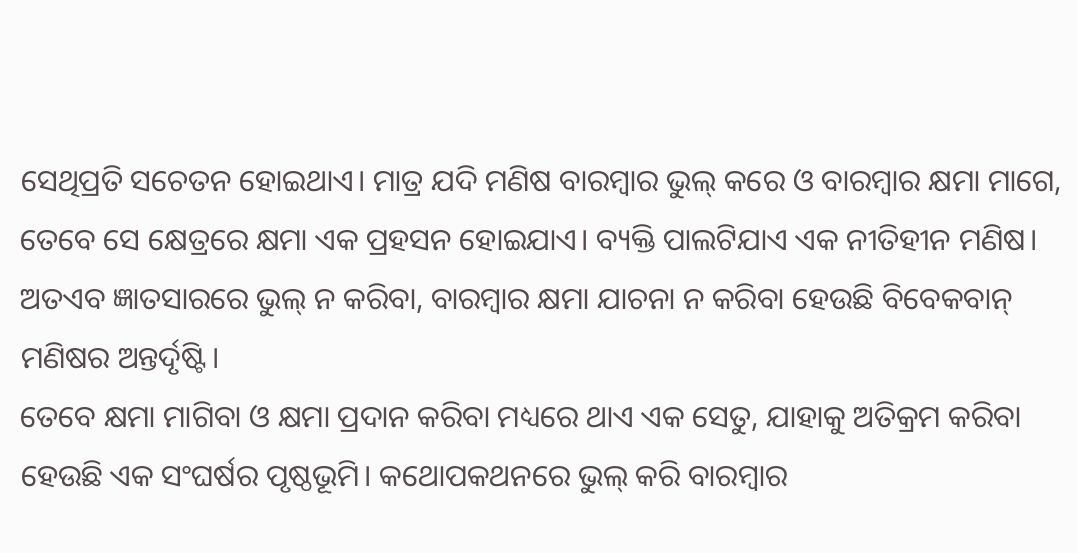ସେଥିପ୍ରତି ସଚେତନ ହୋଇଥାଏ। ମାତ୍ର ଯଦି ମଣିଷ ବାରମ୍ବାର ଭୁଲ୍ କରେ ଓ ବାରମ୍ବାର କ୍ଷମା ମାଗେ, ତେବେ ସେ କ୍ଷେତ୍ରରେ କ୍ଷମା ଏକ ପ୍ରହସନ ହୋଇଯାଏ। ବ୍ୟକ୍ତି ପାଲଟିଯାଏ ଏକ ନୀତିହୀନ ମଣିଷ। ଅତଏବ ଜ୍ଞାତସାରରେ ଭୁଲ୍ ନ କରିବା, ବାରମ୍ବାର କ୍ଷମା ଯାଚନା ନ କରିବା ହେଉଛି ବିବେକବାନ୍ ମଣିଷର ଅନ୍ତର୍ଦୃଷ୍ଟି।
ତେବେ କ୍ଷମା ମାଗିବା ଓ କ୍ଷମା ପ୍ରଦାନ କରିବା ମଧ୍ୟରେ ଥାଏ ଏକ ସେତୁ, ଯାହାକୁ ଅତିକ୍ରମ କରିବା ହେଉଛି ଏକ ସଂଘର୍ଷର ପୃଷ୍ଠଭୂମି। କଥୋପକଥନରେ ଭୁଲ୍ କରି ବାରମ୍ବାର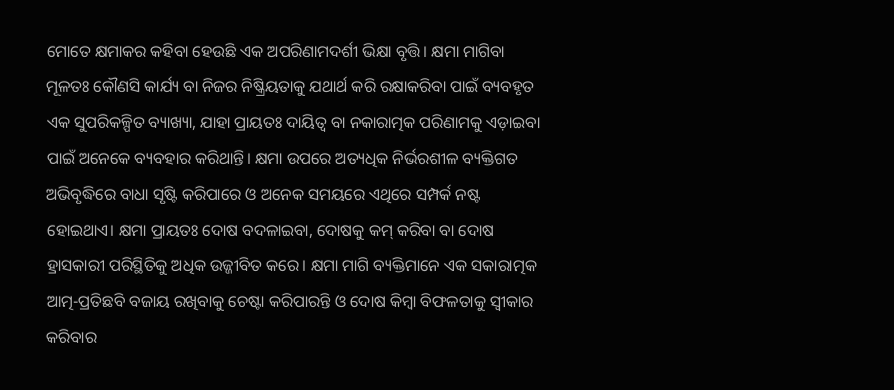ମୋତେ କ୍ଷମାକର କହିବା ହେଉଛି ଏକ ଅପରିଣାମଦର୍ଶୀ ଭିକ୍ଷା ବୃତ୍ତି। କ୍ଷମା ମାଗିବା ମୂଳତଃ କୌଣସି କାର୍ଯ୍ୟ ବା ନିଜର ନିଷ୍କ୍ରିୟତାକୁ ଯଥାର୍ଥ କରି ରକ୍ଷାକରିବା ପାଇଁ ବ୍ୟବହୃତ ଏକ ସୁପରିକଳ୍ପିତ ବ୍ୟାଖ୍ୟା, ଯାହା ପ୍ରାୟତଃ ଦାୟିତ୍ୱ ବା ନକାରାତ୍ମକ ପରିଣାମକୁ ଏଡ଼ାଇବା ପାଇଁ ଅନେକେ ବ୍ୟବହାର କରିଥାନ୍ତି। କ୍ଷମା ଉପରେ ଅତ୍ୟଧିକ ନିର୍ଭରଶୀଳ ବ୍ୟକ୍ତିଗତ ଅଭିବୃଦ୍ଧିରେ ବାଧା ସୃଷ୍ଟି କରିପାରେ ଓ ଅନେକ ସମୟରେ ଏଥିରେ ସମ୍ପର୍କ ନଷ୍ଟ ହୋଇଥାଏ। କ୍ଷମା ପ୍ରାୟତଃ ଦୋଷ ବଦଳାଇବା, ଦୋଷକୁ କମ୍ କରିବା ବା ଦୋଷ ହ୍ରାସକାରୀ ପରିସ୍ଥିତିକୁ ଅଧିକ ଉଜ୍ଜୀବିତ କରେ। କ୍ଷମା ମାଗି ବ୍ୟକ୍ତିମାନେ ଏକ ସକାରାତ୍ମକ ଆତ୍ମ-ପ୍ରତିଛବି ବଜାୟ ରଖିବାକୁ ଚେଷ୍ଟା କରିପାରନ୍ତି ଓ ଦୋଷ କିମ୍ବା ବିଫଳତାକୁ ସ୍ବୀକାର କରିବାର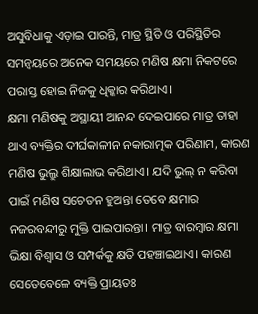ଅସୁବିଧାକୁ ଏଡ଼ାଇ ପାରନ୍ତି, ମାତ୍ର ସ୍ଥିତି ଓ ପରିସ୍ଥିତିର ସମନ୍ବୟରେ ଅନେକ ସମୟରେ ମଣିଷ କ୍ଷମା ନିକଟରେ ପରାସ୍ତ ହୋଇ ନିଜକୁ ଧିକ୍କାର କରିଥାଏ।
କ୍ଷମା ମଣିଷକୁ ଅସ୍ଥାୟୀ ଆନନ୍ଦ ଦେଇପାରେ ମାତ୍ର ତାହା ଥାଏ ବ୍ୟକ୍ତିର ଦୀର୍ଘକାଳୀନ ନକାରାତ୍ମକ ପରିଣାମ, କାରଣ ମଣିଷ ଭୁଲ୍ରୁ ଶିକ୍ଷାଲାଭ କରିଥାଏ। ଯଦି ଭୁଲ୍ ନ କରିବା ପାଇଁ ମଣିଷ ସଚେତନ ହୁଅନ୍ତା ତେବେ କ୍ଷମାର ନଜରବନ୍ଦୀରୁ ମୁକ୍ତି ପାଇପାରନ୍ତା। ମାତ୍ର ବାରମ୍ବାର କ୍ଷମା ଭିକ୍ଷା ବିଶ୍ୱାସ ଓ ସମ୍ପର୍କକୁ କ୍ଷତି ପହଞ୍ଚାଇଥାଏ। କାରଣ ସେତେବେଳେ ବ୍ୟକ୍ତି ପ୍ରାୟତଃ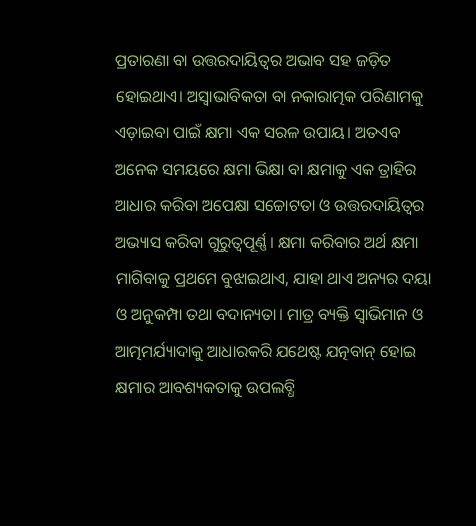ପ୍ରତାରଣା ବା ଉତ୍ତରଦାୟିତ୍ୱର ଅଭାବ ସହ ଜଡ଼ିତ ହୋଇଥାଏ। ଅସ୍ବାଭାବିକତା ବା ନକାରାତ୍ମକ ପରିଣାମକୁ ଏଡ଼ାଇବା ପାଇଁ କ୍ଷମା ଏକ ସରଳ ଉପାୟ। ଅତଏବ ଅନେକ ସମୟରେ କ୍ଷମା ଭିକ୍ଷା ବା କ୍ଷମାକୁ ଏକ ତ୍ରାହିର ଆଧାର କରିବା ଅପେକ୍ଷା ସଚ୍ଚୋଟତା ଓ ଉତ୍ତରଦାୟିତ୍ୱର ଅଭ୍ୟାସ କରିବା ଗୁରୁତ୍ୱପୂର୍ଣ୍ଣ। କ୍ଷମା କରିବାର ଅର୍ଥ କ୍ଷମା ମାଗିବାକୁ ପ୍ରଥମେ ବୁଝାଇଥାଏ, ଯାହା ଥାଏ ଅନ୍ୟର ଦୟା ଓ ଅନୁକମ୍ପା ତଥା ବଦାନ୍ୟତା। ମାତ୍ର ବ୍ୟକ୍ତି ସ୍ବାଭିମାନ ଓ ଆତ୍ମମର୍ଯ୍ୟାଦାକୁ ଆଧାରକରି ଯଥେଷ୍ଟ ଯତ୍ନବାନ୍ ହୋଇ କ୍ଷମାର ଆବଶ୍ୟକତାକୁ ଉପଲବ୍ଧି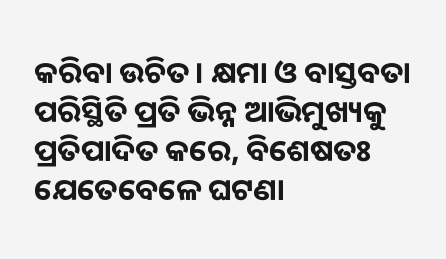କରିବା ଉଚିତ। କ୍ଷମା ଓ ବାସ୍ତବତା ପରିସ୍ଥିତି ପ୍ରତି ଭିନ୍ନ ଆଭିମୁଖ୍ୟକୁ ପ୍ରତିପାଦିତ କରେ, ବିଶେଷତଃ ଯେତେବେଳେ ଘଟଣା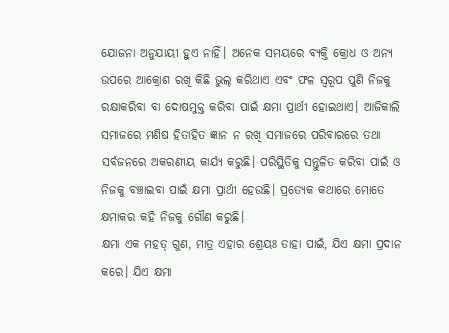ଯୋଜନା ଅନୁଯାୟୀ ହୁଏ ନାହିଁ। ଅନେକ ସମୟରେ ବ୍ୟକ୍ତି କ୍ରୋଧ ଓ ଅନ୍ୟ ଉପରେ ଆକ୍ରୋଶ ରଖି କିଛି ଭୁଲ୍ କରିଥାଏ ଏବଂ ଫଳ ସ୍ବରୂପ ପୁଣି ନିଜକୁ ରକ୍ଷାକରିବା ବା ଦୋଷମୁକ୍ତ କରିବା ପାଇଁ କ୍ଷମା ପ୍ରାର୍ଥୀ ହୋଇଥାଏ। ଆଜିକାଲି ସମାଜରେ ମଣିଷ ହିତାହିତ ଜ୍ଞାନ ନ ରଖି ସମାଜରେ ପରିବାରରେ ତଥା ସର୍ବଜନରେ ଅକରଣୀୟ କାର୍ଯ୍ୟ କରୁଛି। ପରିସ୍ଥିତିକୁ ସନ୍ତୁଳିତ କରିବା ପାଇଁ ଓ ନିଜକୁ ବଞ୍ଚାଇବା ପାଇଁ କ୍ଷମା ପ୍ରାର୍ଥୀ ହେଉଛି। ପ୍ରତ୍ୟେକ କଥାରେ ମୋତେ କ୍ଷମାକର କହି ନିଜକୁ ଗୌଣ କରୁଛି।
କ୍ଷମା ଏକ ମହତ୍ ଗୁଣ, ମାତ୍ର ଏହାର ଶ୍ରେୟଃ ତାହା ପାଇଁ, ଯିଏ କ୍ଷମା ପ୍ରଦାନ କରେ। ଯିଏ କ୍ଷମା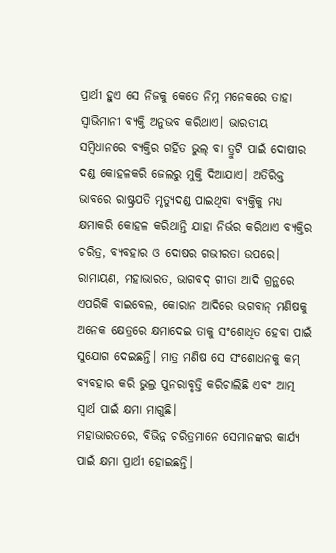ପ୍ରାର୍ଥୀ ହୁଏ ସେ ନିଜକୁ କେତେ ନିମ୍ନ ମନେକରେ ତାହା ସ୍ବାଭିମାନୀ ବ୍ୟକ୍ତି ଅନୁଭବ କରିଥାଏ। ଭାରତୀୟ ସମ୍ବିଧାନରେ ବ୍ୟକ୍ତିର ଗର୍ହିତ ଭୁଲ୍ ବା ତ୍ରୁଟି ପାଇଁ ଦୋଷୀର ଦଣ୍ଡ କୋହଳକରି ଜେଲରୁ ମୁକ୍ତି ଦିଆଯାଏ। ଅତିରିକ୍ତ ଭାବରେ ରାଷ୍ଟ୍ରପତି ମୃତ୍ୟୁଦଣ୍ଡ ପାଇଥିବା ବ୍ୟକ୍ତିକୁ ମଧ୍ୟ କ୍ଷମାକରି କୋହଳ କରିଥାନ୍ତି ଯାହା ନିର୍ଭର କରିଥାଏ ବ୍ୟକ୍ତିର ଚରିତ୍ର, ବ୍ୟବହାର ଓ ଦୋଷର ଗଭୀରତା ଉପରେ। ରାମାୟଣ, ମହାଭାରତ, ଭାଗବଦ୍ ଗୀତା ଆଦି ଗ୍ରନ୍ଥରେ ଏପରିକି ବାଇବେଲ, କୋରାନ ଆଦିରେ ଭଗବାନ୍ ମଣିଷକୁ ଅନେକ କ୍ଷେତ୍ରରେ କ୍ଷମାଦେଇ ତାକୁ ସଂଶୋଧିତ ହେବା ପାଇଁ ସୁଯୋଗ ଦେଇଛନ୍ତି। ମାତ୍ର ମଣିଷ ସେ ସଂଶୋଧନକୁ କମ୍ ବ୍ୟବହାର କରି ଭୁଲ୍ର ପୁନରାବୃତ୍ତି କରିଚାଲିଛି ଏବଂ ଆତ୍ମ ସ୍ବାର୍ଥ ପାଇଁ କ୍ଷମା ମାଗୁଛି।
ମହାଭାରତରେ, ବିଭିନ୍ନ ଚରିତ୍ରମାନେ ସେମାନଙ୍କର କାର୍ଯ୍ୟ ପାଇଁ କ୍ଷମା ପ୍ରାର୍ଥୀ ହୋଇଛନ୍ତି।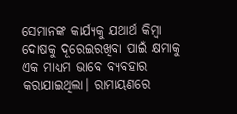ସେମାନଙ୍କ କାର୍ଯ୍ୟକୁ ଯଥାର୍ଥ କିମ୍ବା ଦୋଷକୁ ଦୂରେଇରଖିବା ପାଇଁ କ୍ଷମାକୁ ଏକ ମାଧ୍ୟମ ଭାବେ ବ୍ୟବହାର କରାଯାଇଥିଲା। ରାମାୟଣରେ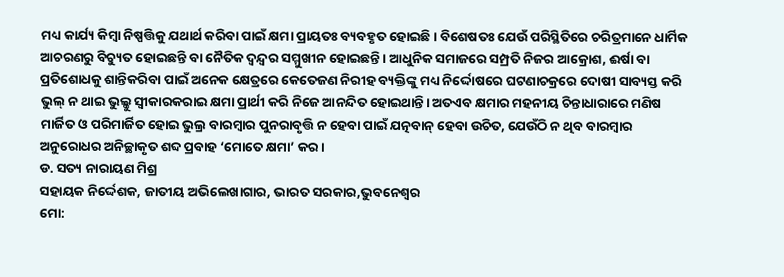ମଧ୍ୟ କାର୍ଯ୍ୟ କିମ୍ବା ନିଷ୍ପତ୍ତିକୁ ଯଥାର୍ଥ କରିବା ପାଇଁ କ୍ଷମା ପ୍ରାୟତଃ ବ୍ୟବହୃତ ହୋଇଛି। ବିଶେଷତଃ ଯେଉଁ ପରିସ୍ଥିତିରେ ଚରିତ୍ରମାନେ ଧାର୍ମିକ ଆଚରଣରୁ ବିଚ୍ୟୁତ ହୋଇଛନ୍ତି ବା ନୈତିକ ଦ୍ୱନ୍ଦ୍ୱର ସମ୍ମୁଖୀନ ହୋଇଛନ୍ତି। ଆଧୁନିକ ସମାଜରେ ସମ୍ପ୍ରତି ନିଜର ଆକ୍ରୋଶ, ଈର୍ଷା ବା ପ୍ରତିଶୋଧକୁ ଶାନ୍ତିକରିବା ପାଇଁ ଅନେକ କ୍ଷେତ୍ରରେ କେତେଜଣ ନିରୀହ ବ୍ୟକ୍ତିଙ୍କୁ ମଧ୍ୟ ନିର୍ଦ୍ଦୋଷରେ ଘଟଣାଚକ୍ରରେ ଦୋଷୀ ସାବ୍ୟସ୍ତ କରି ଭୁଲ୍ ନ ଥାଇ ଭୁଲ୍କୁ ସ୍ବୀକାରକରାଇ କ୍ଷମା ପ୍ରାର୍ଥୀ କରି ନିଜେ ଆନନ୍ଦିତ ହୋଇଥାନ୍ତି। ଅତଏବ କ୍ଷମାର ମହନୀୟ ଚିନ୍ତାଧାରାରେ ମଣିଷ ମାର୍ଜିତ ଓ ପରିମାର୍ଜିତ ହୋଇ ଭୁଲ୍ର ବାରମ୍ବାର ପୁନରାବୃତ୍ତି ନ ହେବା ପାଇଁ ଯତ୍ନବାନ୍ ହେବା ଉଚିତ, ଯେଉଁଠି ନ ଥିବ ବାରମ୍ବାର ଅନୁରୋଧର ଅନିଚ୍ଛାକୃତ ଶବ୍ଦ ପ୍ରବାହ ‘ମୋତେ କ୍ଷମା’ କର।
ଡ. ସତ୍ୟ ନାରାୟଣ ମିଶ୍ର
ସହାୟକ ନିର୍ଦ୍ଦେଶକ, ଜାତୀୟ ଅଭିଲେଖାଗାର, ଭାରତ ସରକାର,ଭୁବନେଶ୍ୱର
ମୋ: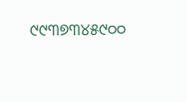୯୯୩୭୩୪୫୯୦୦